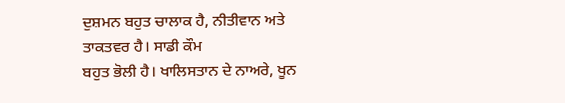ਦੁਸ਼ਮਨ ਬਹੁਤ ਚਾਲਾਕ ਹੈ, ਨੀਤੀਵਾਨ ਅਤੇ ਤਾਕਤਵਰ ਹੈ। ਸਾਡੀ ਕੌਮ
ਬਹੁਤ ਭੋਲੀ ਹੈ। ਖਾਲਿਸਤਾਨ ਦੇ ਨਾਅਰੇ, ਖੂਨ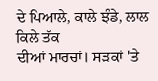ਦੇ ਪਿਆਲੇ, ਕਾਲੇ ਝੰਡੇ, ਲਾਲ ਕਿਲੇ ਤੱਕ
ਦੀਆਂ ਮਾਰਚਾਂ। ਸੜਕਾਂ 'ਤੇ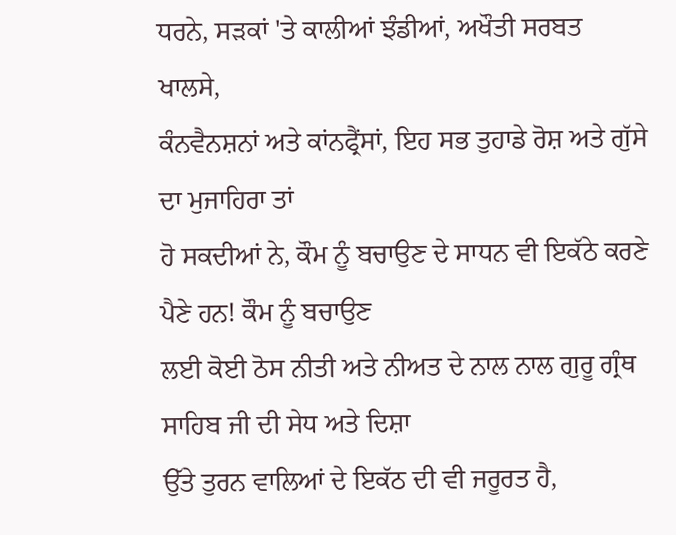ਧਰਨੇ, ਸੜਕਾਂ 'ਤੇ ਕਾਲੀਆਂ ਝੰਡੀਆਂ, ਅਖੌਤੀ ਸਰਬਤ ਖਾਲਸੇ,
ਕੰਨਵੈਨਸ਼ਨਾਂ ਅਤੇ ਕਾਂਨਫ੍ਰੈਂਸਾਂ, ਇਹ ਸਭ ਤੁਹਾਡੇ ਰੋਸ਼ ਅਤੇ ਗੁੱਸੇ ਦਾ ਮੁਜਾਹਿਰਾ ਤਾਂ
ਹੋ ਸਕਦੀਆਂ ਨੇ, ਕੌਮ ਨੂੰ ਬਚਾਉਣ ਦੇ ਸਾਧਨ ਵੀ ਇਕੱਠੇ ਕਰਣੇ ਪੈਣੇ ਹਨ! ਕੌਮ ਨੂੰ ਬਚਾਉਣ
ਲਈ ਕੋਈ ਠੋਸ ਨੀਤੀ ਅਤੇ ਨੀਅਤ ਦੇ ਨਾਲ ਨਾਲ ਗੁਰੂ ਗ੍ਰੰਥ ਸਾਹਿਬ ਜੀ ਦੀ ਸੇਧ ਅਤੇ ਦਿਸ਼ਾ
ਉੱਤੇ ਤੁਰਨ ਵਾਲਿਆਂ ਦੇ ਇਕੱਠ ਦੀ ਵੀ ਜਰੂਰਤ ਹੈ,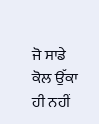ਜੋ ਸਾਡੇ ਕੋਲ ਉੱਕਾ ਹੀ ਨਹੀਂ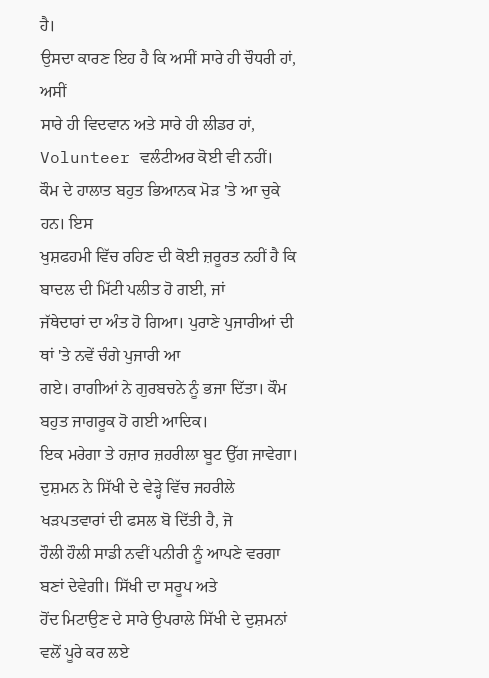ਹੈ।
ਉਸਦਾ ਕਾਰਣ ਇਹ ਹੈ ਕਿ ਅਸੀਂ ਸਾਰੇ ਹੀ ਚੌਧਰੀ ਹਾਂ, ਅਸੀਂ
ਸਾਰੇ ਹੀ ਵਿਦਵਾਨ ਅਤੇ ਸਾਰੇ ਹੀ ਲੀਡਰ ਹਾਂ, Volunteer ਵਲੰਟੀਅਰ ਕੋਈ ਵੀ ਨਹੀਂ।
ਕੌਮ ਦੇ ਹਾਲਾਤ ਬਹੁਤ ਭਿਆਨਕ ਮੋੜ 'ਤੇ ਆ ਚੁਕੇ ਹਨ। ਇਸ
ਖੁਸ਼ਫਹਮੀ ਵਿੱਚ ਰਹਿਣ ਦੀ ਕੋਈ ਜ਼ਰੂਰਤ ਨਹੀਂ ਹੈ ਕਿ ਬਾਦਲ ਦੀ ਮਿੱਟੀ ਪਲੀਤ ਹੋ ਗਈ, ਜਾਂ
ਜੱਥੇਦਾਰਾਂ ਦਾ ਅੰਤ ਹੋ ਗਿਆ। ਪੁਰਾਣੇ ਪੁਜਾਰੀਆਂ ਦੀ ਥਾਂ 'ਤੇ ਨਵੇਂ ਚੰਗੇ ਪੁਜਾਰੀ ਆ
ਗਏ। ਰਾਗੀਆਂ ਨੇ ਗੁਰਬਚਨੇ ਨੂੰ ਭਜਾ ਦਿੱਤਾ। ਕੌਮ ਬਹੁਤ ਜਾਗਰੂਕ ਹੋ ਗਈ ਆਦਿਕ।
ਇਕ ਮਰੇਗਾ ਤੇ ਹਜ਼ਾਰ ਜ਼ਹਰੀਲਾ ਬੂਟ ਉੱਗ ਜਾਵੇਗਾ।
ਦੁਸ਼ਮਨ ਨੇ ਸਿੱਖੀ ਦੇ ਵੇੜ੍ਹੇ ਵਿੱਚ ਜਹਰੀਲੇ ਖੜਪਤਵਾਰਾਂ ਦੀ ਫਸਲ ਬੋ ਦਿੱਤੀ ਹੈ, ਜੋ
ਹੌਲੀ ਹੌਲੀ ਸਾਡੀ ਨਵੀਂ ਪਨੀਰੀ ਨੂੰ ਆਪਣੇ ਵਰਗਾ ਬਣਾਂ ਦੇਵੇਗੀ। ਸਿੱਖੀ ਦਾ ਸਰੂਪ ਅਤੇ
ਹੋਂਦ ਮਿਟਾਉਣ ਦੇ ਸਾਰੇ ਉਪਰਾਲੇ ਸਿੱਖੀ ਦੇ ਦੁਸ਼ਮਨਾਂ ਵਲੋਂ ਪੂਰੇ ਕਰ ਲਏ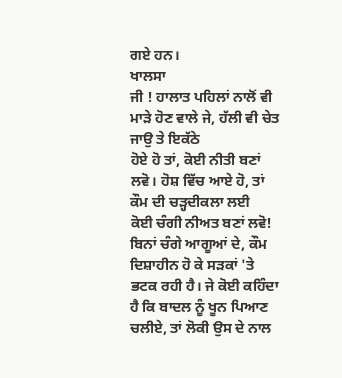ਗਏ ਹਨ।
ਖਾਲਸਾ
ਜੀ ! ਹਾਲਾਤ ਪਹਿਲਾਂ ਨਾਲੋਂ ਵੀ ਮਾੜੇ ਹੋਣ ਵਾਲੇ ਜੇ, ਹੱਲੀ ਵੀ ਚੇਤ ਜਾਉ ਤੇ ਇਕੱਠੇ
ਹੋਏ ਹੋ ਤਾਂ, ਕੋਈ ਨੀਤੀ ਬਣਾਂ ਲਵੋ। ਹੋਸ਼ ਵਿੱਚ ਆਏ ਹੋ, ਤਾਂ ਕੌਮ ਦੀ ਚੜ੍ਹਦੀਕਲਾ ਲਈ
ਕੋਈ ਚੰਗੀ ਨੀਅਤ ਬਣਾਂ ਲਵੋ! ਬਿਨਾਂ ਚੰਗੇ ਆਗੂਆਂ ਦੇ, ਕੌਮ ਦਿਸ਼ਾਹੀਨ ਹੋ ਕੇ ਸੜਕਾਂ 'ਤੇ
ਭਟਕ ਰਹੀ ਹੈ। ਜੇ ਕੋਈ ਕਹਿੰਦਾ ਹੈ ਕਿ ਬਾਦਲ ਨੂੰ ਖੂਨ ਪਿਆਣ
ਚਲੀਏ, ਤਾਂ ਲੋਕੀ ਉਸ ਦੇ ਨਾਲ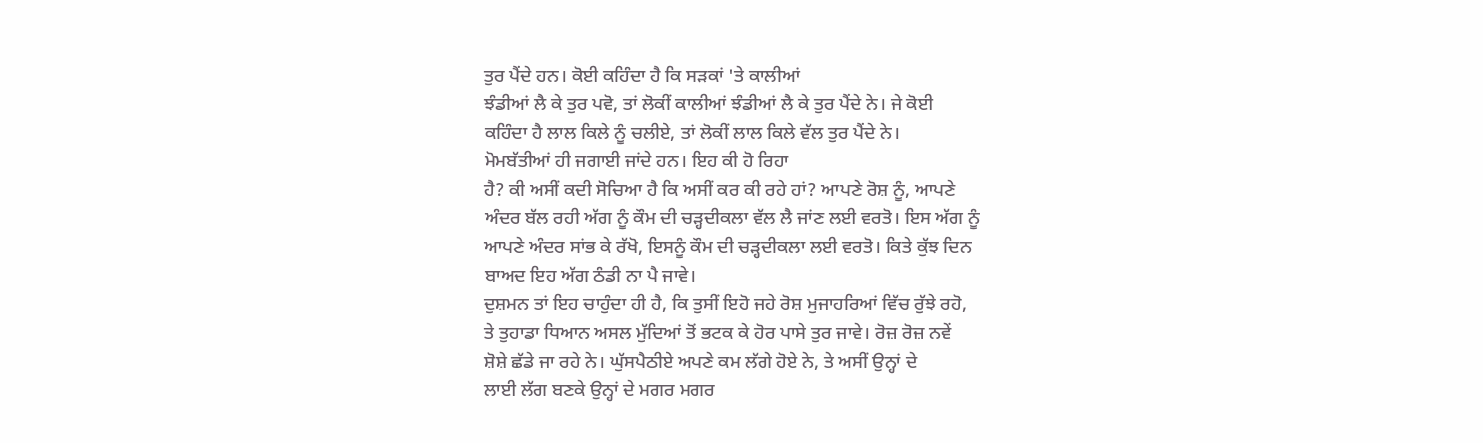ਤੁਰ ਪੈਂਦੇ ਹਨ। ਕੋਈ ਕਹਿੰਦਾ ਹੈ ਕਿ ਸੜਕਾਂ 'ਤੇ ਕਾਲੀਆਂ
ਝੰਡੀਆਂ ਲੈ ਕੇ ਤੁਰ ਪਵੋ, ਤਾਂ ਲੋਕੀਂ ਕਾਲੀਆਂ ਝੰਡੀਆਂ ਲੈ ਕੇ ਤੁਰ ਪੈਂਦੇ ਨੇ। ਜੇ ਕੋਈ
ਕਹਿੰਦਾ ਹੈ ਲਾਲ ਕਿਲੇ ਨੂੰ ਚਲੀਏ, ਤਾਂ ਲੋਕੀਂ ਲਾਲ ਕਿਲੇ ਵੱਲ ਤੁਰ ਪੈਂਦੇ ਨੇ।
ਮੋਮਬੱਤੀਆਂ ਹੀ ਜਗਾਈ ਜਾਂਦੇ ਹਨ। ਇਹ ਕੀ ਹੋ ਰਿਹਾ
ਹੈ? ਕੀ ਅਸੀਂ ਕਦੀ ਸੋਚਿਆ ਹੈ ਕਿ ਅਸੀਂ ਕਰ ਕੀ ਰਹੇ ਹਾਂ? ਆਪਣੇ ਰੋਸ਼ ਨੂੰ, ਆਪਣੇ
ਅੰਦਰ ਬੱਲ ਰਹੀ ਅੱਗ ਨੂੰ ਕੌਮ ਦੀ ਚੜ੍ਹਦੀਕਲਾ ਵੱਲ ਲੈ ਜਾਂਣ ਲਈ ਵਰਤੋ। ਇਸ ਅੱਗ ਨੂੰ
ਆਪਣੇ ਅੰਦਰ ਸਾਂਭ ਕੇ ਰੱਖੋ, ਇਸਨੂੰ ਕੌਮ ਦੀ ਚੜ੍ਹਦੀਕਲਾ ਲਈ ਵਰਤੋ। ਕਿਤੇ ਕੁੱਝ ਦਿਨ
ਬਾਅਦ ਇਹ ਅੱਗ ਠੰਡੀ ਨਾ ਪੈ ਜਾਵੇ।
ਦੁਸ਼ਮਨ ਤਾਂ ਇਹ ਚਾਹੁੰਦਾ ਹੀ ਹੈ, ਕਿ ਤੁਸੀਂ ਇਹੋ ਜਹੇ ਰੋਸ਼ ਮੁਜਾਹਰਿਆਂ ਵਿੱਚ ਰੁੱਝੇ ਰਹੋ,
ਤੇ ਤੁਹਾਡਾ ਧਿਆਨ ਅਸਲ ਮੁੱਦਿਆਂ ਤੋਂ ਭਟਕ ਕੇ ਹੋਰ ਪਾਸੇ ਤੁਰ ਜਾਵੇ। ਰੋਜ਼ ਰੋਜ਼ ਨਵੇਂ
ਸ਼ੋਸ਼ੇ ਛੱਡੇ ਜਾ ਰਹੇ ਨੇ। ਘੁੱਸਪੈਠੀਏ ਅਪਣੇ ਕਮ ਲੱਗੇ ਹੋਏ ਨੇ, ਤੇ ਅਸੀਂ ਉਨ੍ਹਾਂ ਦੇ
ਲਾਈ ਲੱਗ ਬਣਕੇ ਉਨ੍ਹਾਂ ਦੇ ਮਗਰ ਮਗਰ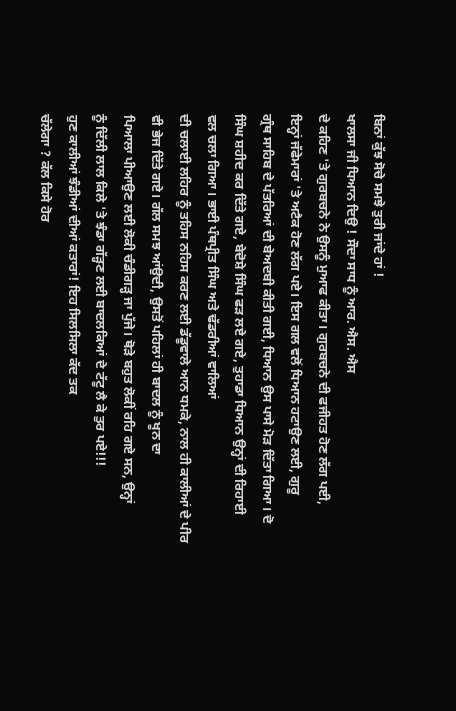ਬਿਨਾਂ ਕੁੱਝ ਸੋਚੇ ਸਮਝੇ ਤੁਰੀ ਜਾਂਦੇ ਹਾਂ !
ਖਾਲਸਾ ਜੀ ਧਿਆਨ ਦਿਉ ! ਸੌਦਾ ਸਾਧ ਨੂੰ ਆਰ. ਐਸ. ਐਸ
ਦੇ ਕਹਿਣ 'ਤੇ ਗੁਰਬਚਨੇ ਨੇ ਉਸਨੂੰ ਮੁਆਫ ਕੀਤਾ। ਗੁਰਬਚਨੇ ਦੀ ਫਜੀਹਤ ਹੋਣ ਲੱਗ ਪਈ,
ਇਨ੍ਹਾਂ ਜੱਫੇਮਾਰਾਂ 'ਤੇ ਅਟੈਕ ਹੋਣ ਲੱਗ ਪਏ। ਇਸ ਗਲ ਵਲੋਂ ਧਿਆਨ ਹਟਾਉਣ ਲਈ, ਗੁਰੂ
ਗ੍ਰੰਥ ਸਾਹਿਬ ਦੇ ਪੱਤਰਿਆਂ ਦੀ ਬੇਅਦਬੀ ਕੀਤੀ ਗਈ, ਧਿਆਨ ਉਸ ਪਾਸੇ ਮੋੜ ਦਿੱਤਾ ਗਿਆ। ਦੋ
ਸਿੰਘ ਸ਼ਹੀਦ ਕਰ ਦਿੱਤੇ ਗਏ, ਬੇਦੋਸ਼ੇ ਸਿੰਘ ਫੜ ਲਏ ਗਏ, ਤੁਹਾਡਾ ਧਿਆਨ ਉਨ੍ਹਾਂ ਦੀ ਰਿਹਾਈ
ਵਲ ਚਲਾ ਗਿਆ। ਭਾਈ ਪੰਥਪ੍ਰੀਤ ਸਿੰਘ ਅਤੇ ਢੱਡਰੀਆਂ ਵਾਲਿਆਂ
ਦੀ ਚਲਾਈ ਲਹਿਰ ਨੂੰ ਤਹਿਸ ਨਹਿਸ ਕਰਣ ਲਈ ਡੱਡੂਵਾਲੇ ਆਨ ਧਮਕੇ, ਨਾਲ ਹੀ ਕਾਲੀਆਂ ਦੇ ਪੀਰ
ਵੀ ਭੇਜ ਦਿੱਤੇ ਗਏ। ਗੱਲ ਸਮਝ ਆਂਉਦੀ, ਉਸਤੋਂ ਪਹਿਲਾਂ ਹੀ ਬਾਦਲ ਨੂੰ ਖੂਨ ਦਾ
ਪਿਆਲਾ ਪੀਆਉਣ ਲਈ ਲੋਕੀ ਚੰਡੀਗੜ੍ਹ ਜਾ ਪੁੱਜੇ। ਥੋੜੇ ਬਹੁਤ ਲੋਕੀਂ ਰਹਿ ਗਏ ਸਨ, ਉਨ੍ਹਾਂ
ਨੂੰ ਦਿੱਲੀ ਲਾਲ ਕਿਲੇ 'ਤੇ ਝੰਡਾ ਗੱੜ੍ਹਣ ਲਈ ਬਾਦਲਕਿਆਂ ਦੇ ਟੱਟੂ ਲੈ ਕੇ ਤੁਰ ਪਏ!!!
ਹੁਣ ਕਾਲੀਆਂ ਝੰਡੀਆਂ ਦੀਆਂ ਕਤਾਰਾਂ! ਇਹ ਸਿਲਸਿਲਾ ਕੱਦ ਤਕ
ਚੱਲੇਗਾ ? ਕੱਲ ਕਿਸੇ ਹੋਰ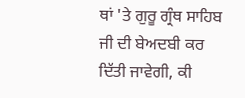ਥਾਂ 'ਤੇ ਗੁਰੂ ਗ੍ਰੰਥ ਸਾਹਿਬ ਜੀ ਦੀ ਬੇਅਦਬੀ ਕਰ
ਦਿੱਤੀ ਜਾਵੇਗੀ, ਕੀ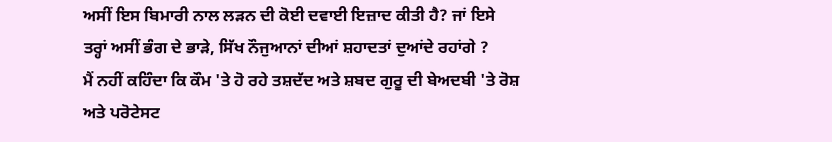ਅਸੀਂ ਇਸ ਬਿਮਾਰੀ ਨਾਲ ਲੜਨ ਦੀ ਕੋਈ ਦਵਾਈ ਇਜ਼ਾਦ ਕੀਤੀ ਹੈ? ਜਾਂ ਇਸੇ
ਤਰ੍ਹਾਂ ਅਸੀਂ ਭੰਗ ਦੇ ਭਾੜੇ, ਸਿੱਖ ਨੌਜੁਆਨਾਂ ਦੀਆਂ ਸ਼ਹਾਦਤਾਂ ਦੁਆਂਦੇ ਰਹਾਂਗੇ ?
ਮੈਂ ਨਹੀਂ ਕਹਿੰਦਾ ਕਿ ਕੌਮ 'ਤੇ ਹੋ ਰਹੇ ਤਸ਼ਦੱਦ ਅਤੇ ਸ਼ਬਦ ਗੁਰੂ ਦੀ ਬੇਅਦਬੀ 'ਤੇ ਰੋਸ਼
ਅਤੇ ਪਰੋਟੇਸਟ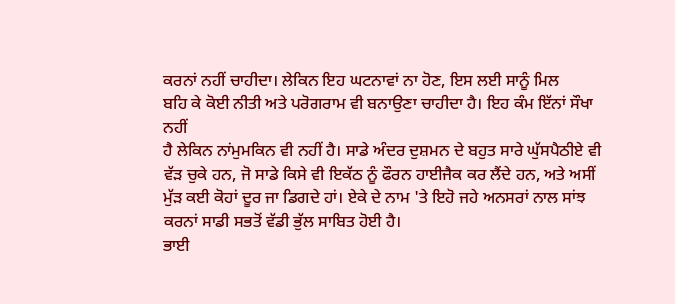ਕਰਨਾਂ ਨਹੀਂ ਚਾਹੀਦਾ। ਲੇਕਿਨ ਇਹ ਘਟਨਾਵਾਂ ਨਾ ਹੋਣ, ਇਸ ਲਈ ਸਾਨੂੰ ਮਿਲ
ਬਹਿ ਕੇ ਕੋਈ ਨੀਤੀ ਅਤੇ ਪਰੋਗਰਾਮ ਵੀ ਬਨਾਉਣਾ ਚਾਹੀਦਾ ਹੈ। ਇਹ ਕੰਮ ਇੱਨਾਂ ਸੌਖਾ ਨਹੀਂ
ਹੈ ਲੇਕਿਨ ਨਾਂਮੁਮਕਿਨ ਵੀ ਨਹੀਂ ਹੈ। ਸਾਡੇ ਅੰਦਰ ਦੁਸ਼ਮਨ ਦੇ ਬਹੁਤ ਸਾਰੇ ਘੁੱਸਪੈਠੀਏ ਵੀ
ਵੱੜ ਚੁਕੇ ਹਨ, ਜੋ ਸਾਡੇ ਕਿਸੇ ਵੀ ਇਕੱਠ ਨੂੰ ਫੌਰਨ ਹਾਈਜੈਕ ਕਰ ਲੈਂਦੇ ਹਨ, ਅਤੇ ਅਸੀਂ
ਮੁੱੜ ਕਈ ਕੋਹਾਂ ਦੂਰ ਜਾ ਡਿਗਦੇ ਹਾਂ। ਏਕੇ ਦੇ ਨਾਮ 'ਤੇ ਇਹੋ ਜਹੇ ਅਨਸਰਾਂ ਨਾਲ ਸਾਂਝ
ਕਰਨਾਂ ਸਾਡੀ ਸਭਤੋਂ ਵੱਡੀ ਭੁੱਲ ਸਾਬਿਤ ਹੋਈ ਹੈ।
ਭਾਈ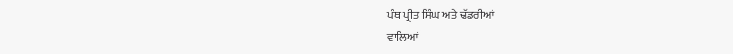ਪੰਥ ਪ੍ਰੀਤ ਸਿੰਘ ਅਤੇ ਢੱਡਰੀਆਂ
ਵਾਲਿਆਂ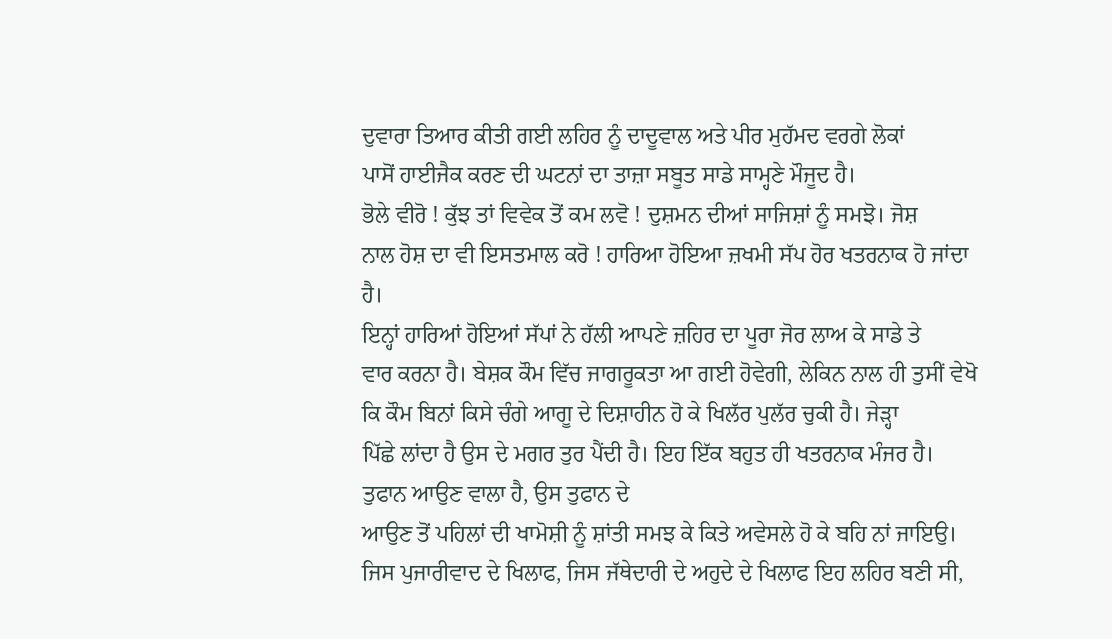ਦੁਵਾਰਾ ਤਿਆਰ ਕੀਤੀ ਗਈ ਲਹਿਰ ਨੂੰ ਦਾਦੂਵਾਲ ਅਤੇ ਪੀਰ ਮੁਹੱਮਦ ਵਰਗੇ ਲੋਕਾਂ
ਪਾਸੋਂ ਹਾਈਜੈਕ ਕਰਣ ਦੀ ਘਟਨਾਂ ਦਾ ਤਾਜ਼ਾ ਸਬੂਤ ਸਾਡੇ ਸਾਮ੍ਹਣੇ ਮੌਜੂਦ ਹੈ।
ਭੋਲੇ ਵੀਰੋ ! ਕੁੱਝ ਤਾਂ ਵਿਵੇਕ ਤੋਂ ਕਮ ਲਵੋ ! ਦੁਸ਼ਮਨ ਦੀਆਂ ਸਾਜਿਸ਼ਾਂ ਨੂੰ ਸਮਝੋ। ਜੋਸ਼
ਨਾਲ ਹੋਸ਼ ਦਾ ਵੀ ਇਸਤਮਾਲ ਕਰੋ ! ਹਾਰਿਆ ਹੋਇਆ ਜ਼ਖਮੀ ਸੱਪ ਹੋਰ ਖਤਰਨਾਕ ਹੋ ਜਾਂਦਾ ਹੈ।
ਇਨ੍ਹਾਂ ਹਾਰਿਆਂ ਹੋਇਆਂ ਸੱਪਾਂ ਨੇ ਹੱਲੀ ਆਪਣੇ ਜ਼ਹਿਰ ਦਾ ਪੂਰਾ ਜੋਰ ਲਾਅ ਕੇ ਸਾਡੇ ਤੇ
ਵਾਰ ਕਰਨਾ ਹੈ। ਬੇਸ਼ਕ ਕੌਮ ਵਿੱਚ ਜਾਗਰੂਕਤਾ ਆ ਗਈ ਹੋਵੇਗੀ, ਲੇਕਿਨ ਨਾਲ ਹੀ ਤੁਸੀਂ ਵੇਖੋ
ਕਿ ਕੌਮ ਬਿਨਾਂ ਕਿਸੇ ਚੰਗੇ ਆਗੂ ਦੇ ਦਿਸ਼ਾਹੀਨ ਹੋ ਕੇ ਖਿਲੱਰ ਪੁਲੱਰ ਚੁਕੀ ਹੈ। ਜੇੜ੍ਹਾ
ਪਿੱਛੇ ਲਾਂਦਾ ਹੈ ਉਸ ਦੇ ਮਗਰ ਤੁਰ ਪੈਂਦੀ ਹੈ। ਇਹ ਇੱਕ ਬਹੁਤ ਹੀ ਖਤਰਨਾਕ ਮੰਜਰ ਹੈ।
ਤੁਫਾਨ ਆਉਣ ਵਾਲਾ ਹੈ, ਉਸ ਤੁਫਾਨ ਦੇ
ਆਉਣ ਤੋਂ ਪਹਿਲਾਂ ਦੀ ਖਾਮੋਸ਼ੀ ਨੂੰ ਸ਼ਾਂਤੀ ਸਮਝ ਕੇ ਕਿਤੇ ਅਵੇਸਲੇ ਹੋ ਕੇ ਬਹਿ ਨਾਂ ਜਾਇਉ।
ਜਿਸ ਪੁਜਾਰੀਵਾਦ ਦੇ ਖਿਲਾਫ, ਜਿਸ ਜੱਥੇਦਾਰੀ ਦੇ ਅਹੁਦੇ ਦੇ ਖਿਲਾਫ ਇਹ ਲਹਿਰ ਬਣੀ ਸੀ,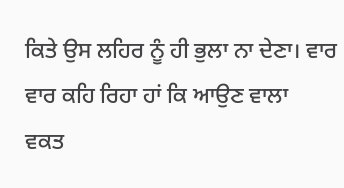ਕਿਤੇ ਉਸ ਲਹਿਰ ਨੂੰ ਹੀ ਭੁਲਾ ਨਾ ਦੇਣਾ। ਵਾਰ ਵਾਰ ਕਹਿ ਰਿਹਾ ਹਾਂ ਕਿ ਆਉਣ ਵਾਲਾ
ਵਕਤ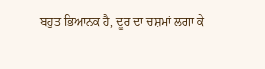ਬਹੁਤ ਭਿਆਨਕ ਹੈ, ਦੂਰ ਦਾ ਚਸ਼ਮਾਂ ਲਗਾ ਕੇ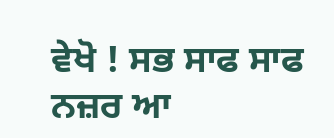ਵੇਖੋ ! ਸਭ ਸਾਫ ਸਾਫ ਨਜ਼ਰ ਆ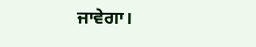ਜਾਵੇਗਾ।